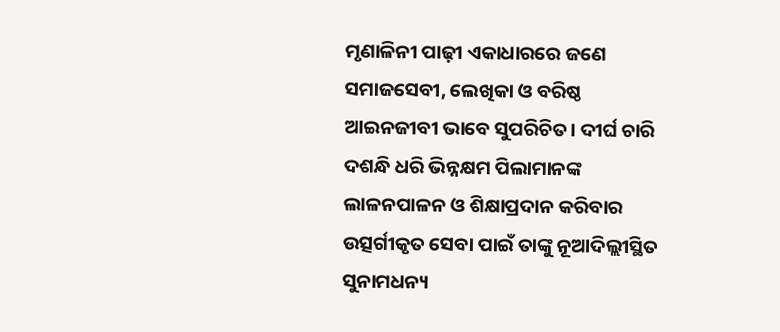ମୃଣାଳିନୀ ପାଢ଼ୀ ଏକାଧାରରେ ଜଣେ ସମାଜସେବୀ, ଲେଖିକା ଓ ବରିଷ୍ଠ ଆଇନଜୀବୀ ଭାବେ ସୁପରିଚିତ। ଦୀର୍ଘ ଚାରି ଦଶନ୍ଧି ଧରି ଭିନ୍ନକ୍ଷମ ପିଲାମାନଙ୍କ ଲାଳନପାଳନ ଓ ଶିକ୍ଷାପ୍ରଦାନ କରିବାର ଉତ୍ସର୍ଗୀକୃତ ସେବା ପାଇଁ ତାଙ୍କୁ ନୂଆଦିଲ୍ଲୀସ୍ଥିତ ସୁନାମଧନ୍ୟ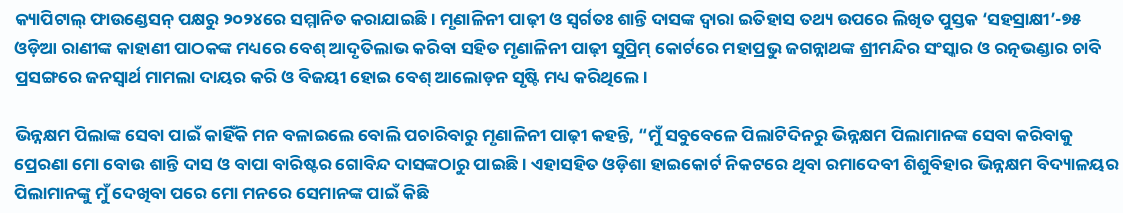କ୍ୟାପିଟାଲ୍‌ ଫାଉଣ୍ଡେସନ୍‌ ପକ୍ଷରୁ ୨୦୨୪ରେ ସମ୍ମାନିତ କରାଯାଇଛି। ମୃଣାଳିନୀ ପାଢ଼ୀ ଓ ସ୍ବର୍ଗତଃ ଶାନ୍ତି ଦାସଙ୍କ ଦ୍ୱାରା ଇତିହାସ ତଥ୍ୟ ଉପରେ ଲିଖିତ ପୁସ୍ତକ ‘ସହସ୍ରାକ୍ଷୀ’-୭୫ ଓଡ଼ିଆ ରାଣୀଙ୍କ କାହାଣୀ ପାଠକଙ୍କ ମଧ୍ୟରେ ବେଶ୍‌ ଆଦୃତିଲାଭ କରିବା ସହିତ ମୃଣାଳିନୀ ପାଢ଼ୀ ସୁପ୍ରିମ୍‌ କୋର୍ଟରେ ମହାପ୍ରଭୁ ଜଗନ୍ନାଥଙ୍କ ଶ୍ରୀମନ୍ଦିର ସଂସ୍କାର ଓ ରତ୍ନଭଣ୍ଡାର ଚାବି ପ୍ରସଙ୍ଗରେ ଜନସ୍ୱାର୍ଥ ମାମଲା ଦାୟର କରି ଓ ବିଜୟୀ ହୋଇ ବେଶ୍‌ ଆଲୋଡ଼ନ ସୃଷ୍ଟି ମଧ୍ୟ କରିଥିଲେ।

ଭିନ୍ନକ୍ଷମ ପିଲାଙ୍କ ସେବା ପାଇଁ କାହିଁକି ମନ ବଳାଇଲେ ବୋଲି ପଚାରିବାରୁ ମୃଣାଳିନୀ ପାଢ଼ୀ କହନ୍ତି, “ମୁଁ ସବୁବେଳେ ପିଲାଟିଦିନରୁ ଭିନ୍ନକ୍ଷମ ପିଲାମାନଙ୍କ ସେବା କରିବାକୁ ପ୍ରେରଣା ମୋ ବୋଉ ଶାନ୍ତି ଦାସ ଓ ବାପା ବାରିଷ୍ଟର ଗୋବିନ୍ଦ ଦାସଙ୍କଠାରୁ ପାଇଛି। ଏହାସହିତ ଓଡ଼ିଶା ହାଇକୋର୍ଟ ନିକଟରେ ଥିବା ରମାଦେବୀ ଶିଶୁବିହାର ଭିନ୍ନକ୍ଷମ ବିଦ୍ୟାଳୟର ପିଲାମାନଙ୍କୁ ମୁଁ ଦେଖିବା ପରେ ମୋ ମନରେ ସେମାନଙ୍କ ପାଇଁ କିଛି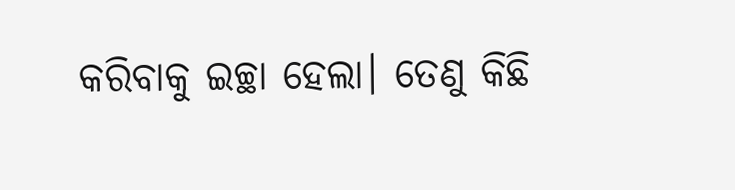କରିବାକୁ ଇଚ୍ଛା ହେଲା। ତେଣୁ କିଛି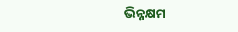ଭିନ୍ନକ୍ଷମ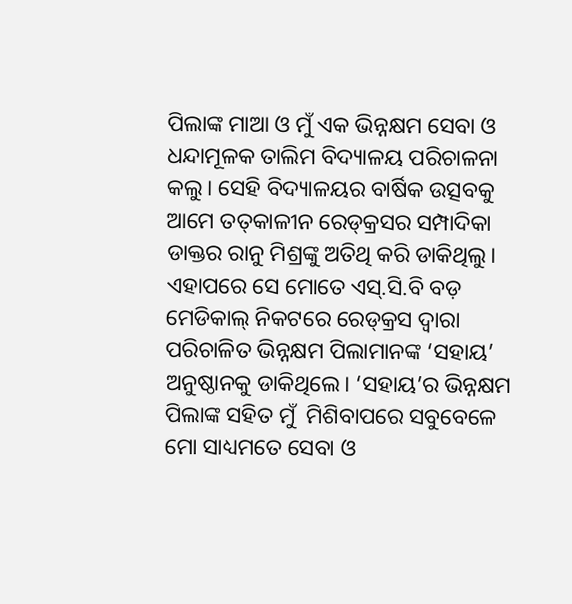ପିଲାଙ୍କ ମାଆ ଓ ମୁଁ ଏକ ଭିନ୍ନକ୍ଷମ ସେବା ଓ ଧନ୍ଦାମୂଳକ ତାଲିମ ବିଦ୍ୟାଳୟ ପରିଚାଳନା କଲୁ। ସେହି ବିଦ୍ୟାଳୟର ବାର୍ଷିକ ଉତ୍ସବକୁ ଆମେ ତତ୍‌କାଳୀନ ରେଡ୍‌କ୍ରସର ସମ୍ପାଦିକା ଡାକ୍ତର ରାନୁ ମିଶ୍ରଙ୍କୁ ଅତିଥି କରି ଡାକିଥିଲୁ। ଏହାପରେ ସେ ମୋତେ ଏସ୍‌.ସି.ବି ବଡ଼ ମେଡିକାଲ୍‌ ନିକଟରେ ରେଡ୍‌କ୍ରସ ଦ୍ୱାରା ପରିଚାଳିତ ଭିନ୍ନକ୍ଷମ ପିଲାମାନଙ୍କ ‘ସହାୟ’ ଅନୁଷ୍ଠାନକୁ ଡାକିଥିଲେ। ‘ସହାୟ’ର ଭିନ୍ନକ୍ଷମ ପିଲାଙ୍କ ସହିତ ମୁଁ  ମିଶିବାପରେ ସବୁବେଳେ ମୋ ସାଧ୍ୟମତେ ସେବା ଓ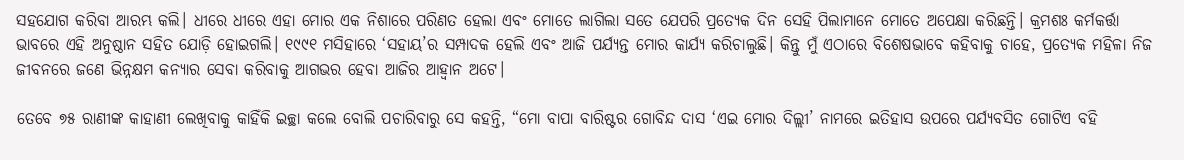ସହଯୋଗ କରିବା ଆରମ୍ଭ କଲି। ଧୀରେ ଧୀରେ ଏହା ମୋର ଏକ ନିଶାରେ ପରିଣତ ହେଲା ଏବଂ ମୋତେ ଲାଗିଲା ସତେ ଯେପରି ପ୍ରତ୍ୟେକ ଦିନ ସେହି ପିଲାମାନେ ମୋତେ ଅପେକ୍ଷା କରିଛନ୍ତି। କ୍ରମଶଃ କର୍ମକର୍ତ୍ତା ଭାବରେ ଏହି ଅନୁଷ୍ଠାନ ସହିତ ଯୋଡ଼ି ହୋଇଗଲି। ୧୯୯୧ ମସିହାରେ ‘ସହାୟ’ର ସମ୍ପାଦକ ହେଲି ଏବଂ ଆଜି ପର୍ଯ୍ୟନ୍ତ ମୋର କାର୍ଯ୍ୟ କରିଚାଲୁଛି। କିନ୍ତୁ ମୁଁ ଏଠାରେ ବିଶେଷଭାବେ କହିବାକୁ ଚାହେ, ପ୍ରତ୍ୟେକ ମହିଳା ନିଜ ଜୀବନରେ ଜଣେ ଭିନ୍ନକ୍ଷମ କନ୍ୟାର ସେବା କରିବାକୁ ଆଗଭର ହେବା ଆଜିର ଆହ୍ବାନ ଅଟେ।

ତେବେ ୭୫ ରାଣୀଙ୍କ କାହାଣୀ ଲେଖିବାକୁ କାହିଁକି ଇଚ୍ଛା କଲେ ବୋଲି ପଚାରିବାରୁ ସେ କହନ୍ତି, “ମୋ ବାପା ବାରିଷ୍ଟର ଗୋବିନ୍ଦ ଦାସ ‘ଏଇ ମୋର ଦିଲ୍ଲୀ’ ନାମରେ ଇତିହାସ ଉପରେ ପର୍ଯ୍ୟବସିତ ଗୋଟିଏ ବହି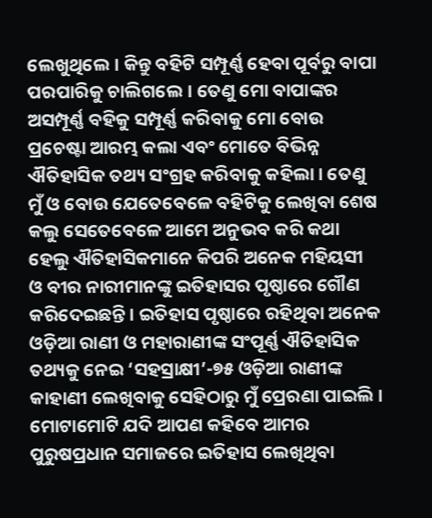ଲେଖୁଥିଲେ। କିନ୍ତୁ ବହିଟି ସମ୍ପୂର୍ଣ୍ଣ ହେବା ପୂର୍ବରୁ ବାପା ପରପାରିକୁ ଚାଲିଗଲେ। ତେଣୁ ମୋ ବାପାଙ୍କର ଅସମ୍ପୂର୍ଣ୍ଣ ବହିକୁ ସମ୍ପୂର୍ଣ୍ଣ କରିବାକୁ ମୋ ବୋଉ ପ୍ରଚେଷ୍ଟା ଆରମ୍ଭ କଲା ଏବଂ ମୋତେ ବିଭିନ୍ନ ଐତିହାସିକ ତଥ୍ୟ ସଂଗ୍ରହ କରିବାକୁ କହିଲା। ତେଣୁ ମୁଁ ଓ ବୋଉ ଯେତେବେଳେ ବହିଟିକୁ ଲେଖିବା ଶେଷ କଲୁ ସେତେବେଳେ ଆମେ ଅନୁଭବ କରି କଥା ହେଲୁ ଐତିହାସିକମାନେ କିପରି ଅନେକ ମହିୟସୀ ଓ ବୀର ନାରୀମାନଙ୍କୁ ଇତିହାସର ପୃଷ୍ଠାରେ ଗୌଣ କରିଦେଇଛନ୍ତି। ଇତିହାସ ପୃଷ୍ଠାରେ ରହିଥିବା ଅନେକ ଓଡ଼ିଆ ରାଣୀ ଓ ମହାରାଣୀଙ୍କ ସଂପୂର୍ଣ୍ଣ ଐତିହାସିକ ତଥ୍ୟକୁ ନେଇ ‘ସହସ୍ରାକ୍ଷୀ’-୭୫ ଓଡ଼ିଆ ରାଣୀଙ୍କ କାହାଣୀ ଲେଖିବାକୁ ସେହିଠାରୁ ମୁଁ ପ୍ରେରଣା ପାଇଲି। ମୋଟାମୋଟି ଯଦି ଆପଣ କହିବେ ଆମର ପୁରୁଷପ୍ରଧାନ ସମାଜରେ ଇତିହାସ ଲେଖିଥିବା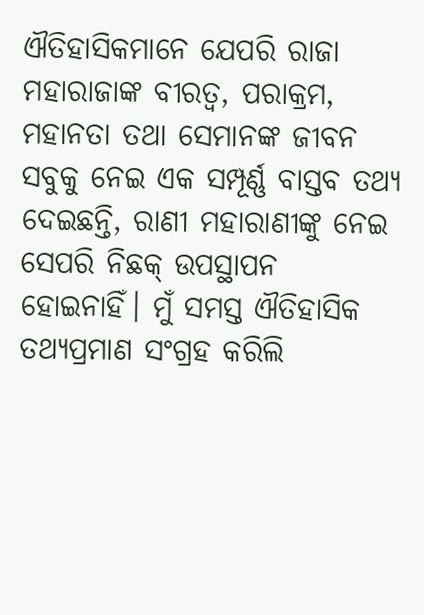ଐତିହାସିକମାନେ ଯେପରି ରାଜା ମହାରାଜାଙ୍କ ବୀରତ୍ୱ, ପରାକ୍ରମ, ମହାନତା ତଥା ସେମାନଙ୍କ ଜୀବନ ସବୁକୁ ନେଇ ଏକ ସମ୍ପୂର୍ଣ୍ଣ ବାସ୍ତବ ତଥ୍ୟ ଦେଇଛନ୍ତି, ରାଣୀ ମହାରାଣୀଙ୍କୁ ନେଇ ସେପରି ନିଛକ୍‌ ଉପସ୍ଥାପନ ହୋଇନାହିଁ। ମୁଁ ସମସ୍ତ ଐତିହାସିକ ତଥ୍ୟପ୍ରମାଣ ସଂଗ୍ରହ କରିଲି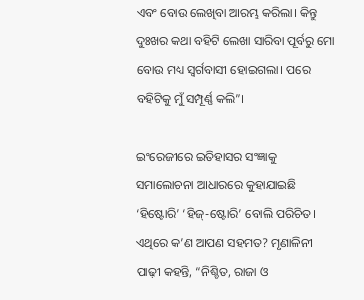ଏବଂ ବୋଉ ଲେଖିବା ଆରମ୍ଭ କରିଲା। କିନ୍ତୁ ଦୁଃଖର କଥା ବହିଟି ଲେଖା ସାରିବା ପୂର୍ବରୁ ମୋ ବୋଉ ମଧ୍ୟ ସ୍ବର୍ଗବାସୀ ହୋଇଗଲା। ପରେ ବହିଟିକୁ ମୁଁ ସମ୍ପୂର୍ଣ୍ଣ କଲି”।

ଇଂରେଜୀରେ ଇତିହାସର ସଂଜ୍ଞାକୁ ସମାଲୋଚନା ଆଧାରରେ କୁହାଯାଇଛି ‘ହିଷ୍ଟୋରି’ ‘ହିଜ୍‌-ଷ୍ଟୋରି’ ବୋଲି ପରିଚିତ। ଏଥିରେ କ’ଣ ଆପଣ ସହମତ? ମୃଣାଳିନୀ ପାଢ଼ୀ କହନ୍ତି, “ନିଶ୍ଚିତ, ରାଜା ଓ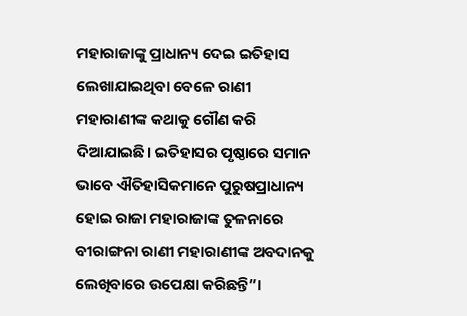ମହାରାଜାଙ୍କୁ ପ୍ରାଧାନ୍ୟ ଦେଇ ଇତିହାସ ଲେଖାଯାଇଥିବା ବେଳେ ରାଣୀ ମହାରାଣୀଙ୍କ କଥାକୁ ଗୌଣ କରି ଦିଆଯାଇଛି। ଇତିହାସର ପୃଷ୍ଠାରେ ସମାନ ଭାବେ ଐତିହାସିକମାନେ ପୁରୁଷପ୍ରାଧାନ୍ୟ ହୋଇ ରାଜା ମହାରାଜାଙ୍କ ତୁଳନାରେ ବୀରାଙ୍ଗନା ରାଣୀ ମହାରାଣୀଙ୍କ ଅବଦାନକୁ ଲେଖିବାରେ ଉପେକ୍ଷା କରିଛନ୍ତି”।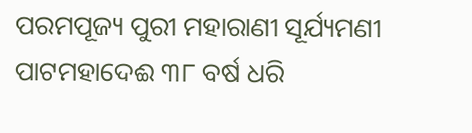ପରମପୂଜ୍ୟ ପୁରୀ ମହାରାଣୀ ସୂର୍ଯ୍ୟମଣୀ ପାଟମହାଦେଈ ୩୮ ବର୍ଷ ଧରି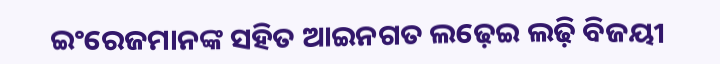ଇଂରେଜମାନଙ୍କ ସହିତ ଆଇନଗତ ଲଢ଼େଇ ଲଢ଼ି ବିଜୟୀ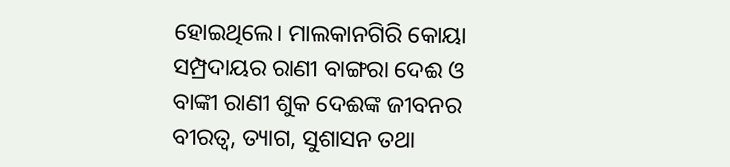ହୋଇଥିଲେ। ମାଲକାନଗିରି କୋୟା ସମ୍ପ୍ରଦାୟର ରାଣୀ ବାଙ୍ଗରା ଦେଈ ଓ ବାଙ୍କୀ ରାଣୀ ଶୁକ ଦେଈଙ୍କ ଜୀବନର ବୀରତ୍ବ, ତ୍ୟାଗ, ସୁଶାସନ ତଥା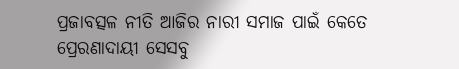ପ୍ରଜାବତ୍ସଳ ନୀତି ଆଜିର ନାରୀ ସମାଜ ପାଇଁ କେତେ ପ୍ରେରଣାଦାୟୀ ସେସବୁ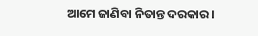ଆମେ ଜାଣିବା ନିତାନ୍ତ ଦରକାର।